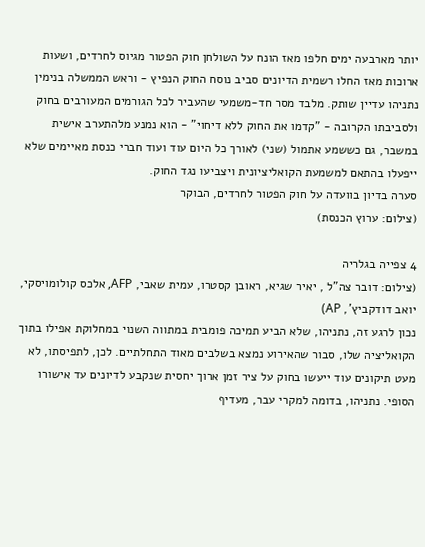יותר מארבעה ימים חלפו מאז הונח על השולחן חוק הפטור מגיוס לחרדים, ושעות ארוכות מאז החלו רשמית הדיונים סביב נוסח החוק הנפיץ - וראש הממשלה בנימין נתניהו עדיין שותק. מלבד מסר חד-משמעי שהעביר לכל הגורמים המעורבים בחוק ולסביבתו הקרובה - "קדמו את החוק ללא דיחוי" - הוא נמנע מלהתערב אישית במשבר, גם כששמע אתמול (שני) לאורך כל היום עוד ועוד חברי כנסת מאיימים שלא ייפעלו בהתאם למשמעת הקואליציונית ויצביעו נגד החוק.
סערה בדיון בוועדה על חוק הפטור לחרדים, הבוקר
(צילום: ערוץ הכנסת)

4 צפייה בגלריה
(צילום: דובר צה"ל , יאיר שגיא, ראובן קסטרו, עמית שאבי, AFP, אלכס קולומויסקי, יואב דודקביץ', AP)
נכון לרגע זה, נתניהו, שלא הביע תמיכה פומבית במתווה השנוי במחלוקת אפילו בתוך הקואליציה שלו, סבור שהאירוע נמצא בשלבים מאוד התחלתיים. לכן, לתפיסתו, לא מעט תיקונים עוד ייעשו בחוק על ציר זמן ארוך יחסית שנקבע לדיונים עד אישורו הסופי. נתניהו, בדומה למקרי עבר, מעדיף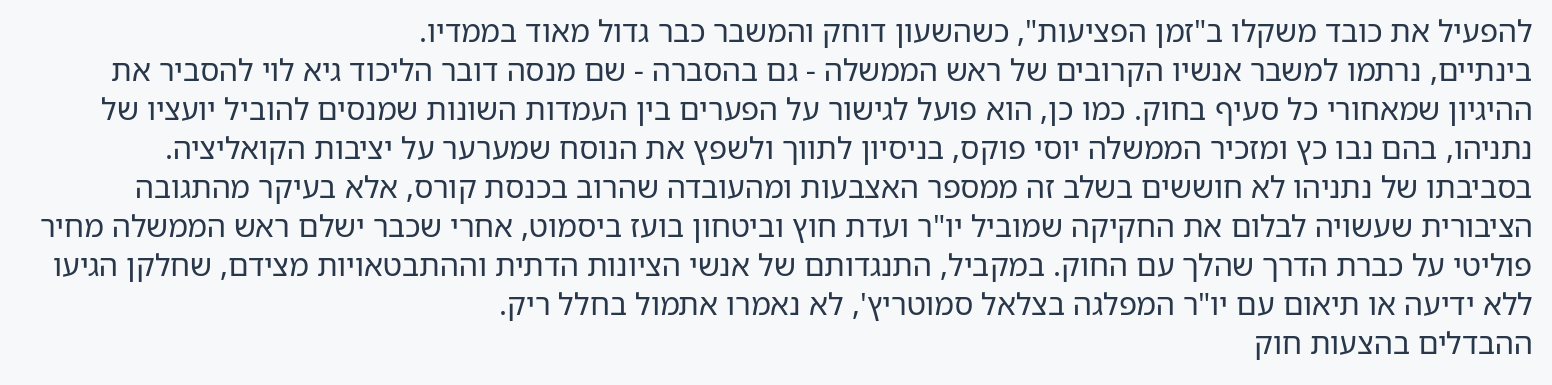להפעיל את כובד משקלו ב"זמן הפציעות", כשהשעון דוחק והמשבר כבר גדול מאוד בממדיו.
בינתיים, נרתמו למשבר אנשיו הקרובים של ראש הממשלה - גם בהסברה - שם מנסה דובר הליכוד גיא לוי להסביר את ההיגיון שמאחורי כל סעיף בחוק. כמו כן, הוא פועל לגישור על הפערים בין העמדות השונות שמנסים להוביל יועציו של נתניהו, בהם נבו כץ ומזכיר הממשלה יוסי פוקס, בניסיון לתווך ולשפץ את הנוסח שמערער על יציבות הקואליציה.
בסביבתו של נתניהו לא חוששים בשלב זה ממספר האצבעות ומהעובדה שהרוב בכנסת קורס, אלא בעיקר מהתגובה הציבורית שעשויה לבלום את החקיקה שמוביל יו"ר ועדת חוץ וביטחון בועז ביסמוט, אחרי שכבר ישלם ראש הממשלה מחיר פוליטי על כברת הדרך שהלך עם החוק. במקביל, התנגדותם של אנשי הציונות הדתית וההתבטאויות מצידם, שחלקן הגיעו ללא ידיעה או תיאום עם יו"ר המפלגה בצלאל סמוטריץ', לא נאמרו אתמול בחלל ריק.
ההבדלים בהצעות חוק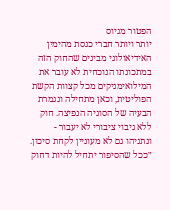הפטור מגיוס
יותר ויותר חברי כנסת מהימין האידיאולוגי מבינים שהחוק הזה במתכונתו הנוכחית לא עובר את המילואימניקים מכל קצוות הקשת הפוליטית, וכאן מתחילה ונגמרת הבעיה של הסוגיה הנפיצה. חוק ללא גיבוי ציבורי לא יעבור - ונתניהו גם לא מעוניין לקחת סיכון. ״ככל שהסיפור יתחיל להיות דחוק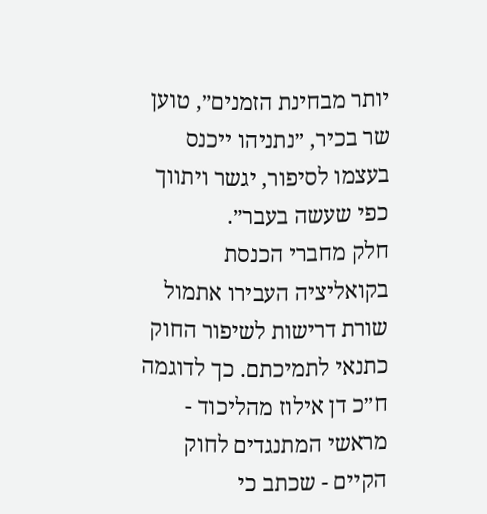יותר מבחינת הזמנים״, טוען שר בכיר, ״נתניהו ייכנס בעצמו לסיפור, יגשר ויתווך כפי שעשה בעבר״.
חלק מחברי הכנסת בקואליציה העבירו אתמול שורת דרישות לשיפור החוק כתנאי לתמיכתם. כך לדוגמה ח״כ דן אילוז מהליכוד - מראשי המתנגדים לחוק הקיים - שכתב כי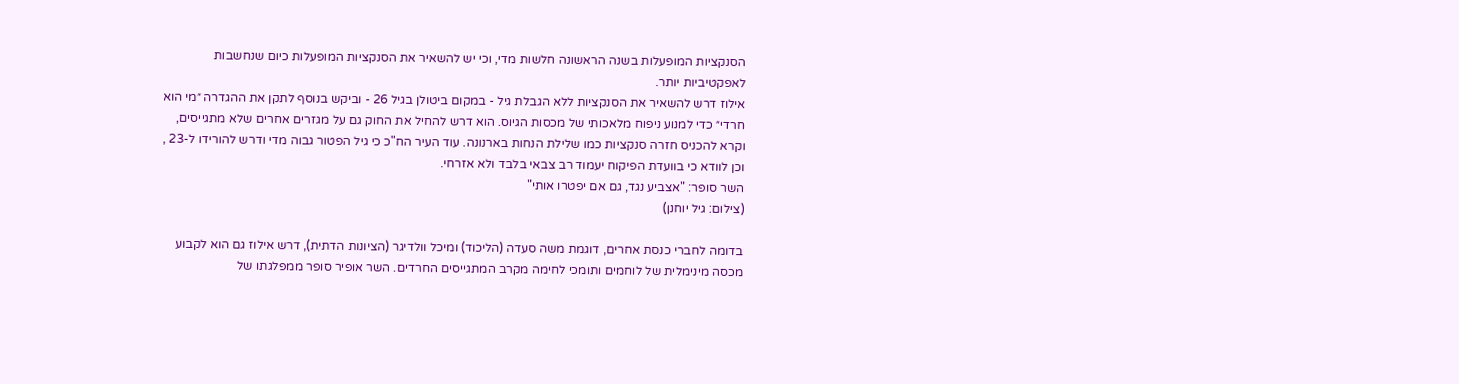הסנקציות המופעלות בשנה הראשונה חלשות מדי, וכי יש להשאיר את הסנקציות המופעלות כיום שנחשבות לאפקטיביות יותר.
אילוז דרש להשאיר את הסנקציות ללא הגבלת גיל - במקום ביטולן בגיל 26 - וביקש בנוסף לתקן את ההגדרה ״מי הוא חרדי״ כדי למנוע ניפוח מלאכותי של מכסות הגיוס. הוא דרש להחיל את החוק גם על מגזרים אחרים שלא מתגייסים, וקרא להכניס חזרה סנקציות כמו שלילת הנחות בארנונה. עוד העיר הח"כ כי גיל הפטור גבוה מדי ודרש להורידו ל-23 , וכן לוודא כי בוועדת הפיקוח יעמוד רב צבאי בלבד ולא אזרחי.
השר סופר: "אצביע נגד, גם אם יפטרו אותי"
(צילום: גיל יוחנן)

בדומה לחברי כנסת אחרים, דוגמת משה סעדה (הליכוד) ומיכל וולדיגר (הציונות הדתית), דרש אילוז גם הוא לקבוע מכסה מינימלית של לוחמים ותומכי לחימה מקרב המתגייסים החרדים. השר אופיר סופר ממפלגתו של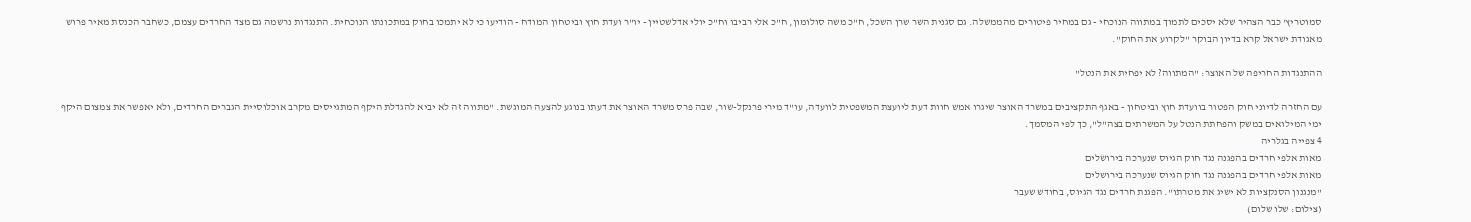סמוטריץ' כבר הצהיר שלא יסכים לתמוך במתווה הנוכחי - גם במחיר פיטורים מהממשלה. גם סגנית השר שרן השכל, ח"כ משה סולומון, ח"כ אלי רביבו וח"כ יולי אדלשטיין - יו"ר ועדת חוץ וביטחון המודח - הודיעו כי לא יתמכו בחוק במתכונתו הנוכחית. התנגדות נרשמה גם מצד החרדים עצמם, כשחבר הכנסת מאיר פרוש מאגודת ישראל קרא בדיון הבוקר "לקרוע את החוק".

ההתנגדות החריפה של האוצר: "המתווה? לא יפחית את הנטל"

עם החזרה לדיוני חוק הפטור בוועדת חוץ וביטחון - באגף התקציבים במשרד האוצר שיגרו אמש חוות דעת ליועצת המשפטית לוועדה, עו"ד מירי פרנקל-שור, שבה פרס משרד האוצר את דעתו בנוגע להצעה המוגשת. "מתווה זה לא יביא להגדלת היקף המתגייסים מקרב אוכלוסיית הגברים החרדים, ולא יאפשר את צמצום היקף ימי המילואים במשק והפחתת הנטל על המשרתים בצה"ל", כך לפי המסמך.
4 צפייה בגלריה
מאות אלפי חרדים בהפגנה נגד חוק הגיוס שנערכה בירושלים
מאות אלפי חרדים בהפגנה נגד חוק הגיוס שנערכה בירושלים
"מנגנון הסנקציות לא ישיג את מטרתו". הפגנת חרדים נגד הגיוס, בחודש שעבר
(צילום: שלו שלום)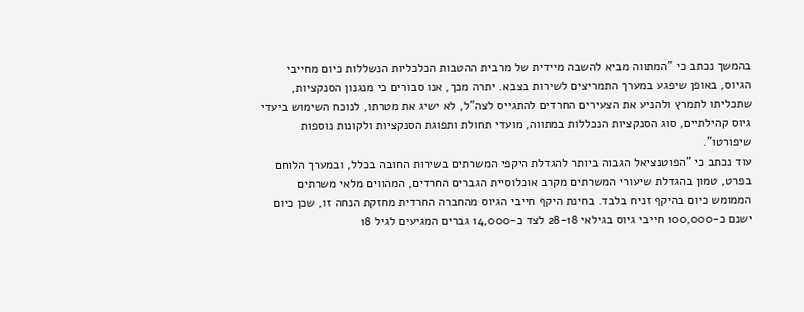בהמשך נכתב כי "המתווה מביא להשבה מיידית של מרבית ההטבות הכלכליות הנשללות כיום מחייבי הגיוס, באופן שיפגע במערך התמריצים לשירות בצבא. יתרה מכך, אנו סבורים כי מנגנון הסנקציות, שתכליתו לתמרץ ולהניע את הצעירים החרדים להתגייס לצה"ל, לא ישיג את מטרתו, לנוכח השימוש ביעדי גיוס קהילתיים, סוג הסנקציות הנכללות במתווה, מועדי תחולת ותפוגת הסנקציות ולקונות נוספות שיפורטו".
עוד נכתב כי "הפוטנציאל הגבוה ביותר להגדלת היקפי המשרתים בשירות החובה בכלל, ובמערך הלוחם בפרט, טמון בהגדלת שיעורי המשרתים מקרב אוכלוסיית הגברים החרדים, המהווים מלאי משרתים הממומש כיום בהיקף זניח בלבד. בחינת היקף חייבי הגיוס מהחברה החרדית מחזקת הנחה זו, שכן כיום ישנם כ-100,000 חייבי גיוס בגילאי 28-18 לצד כ-14,000 גברים המגיעים לגיל 18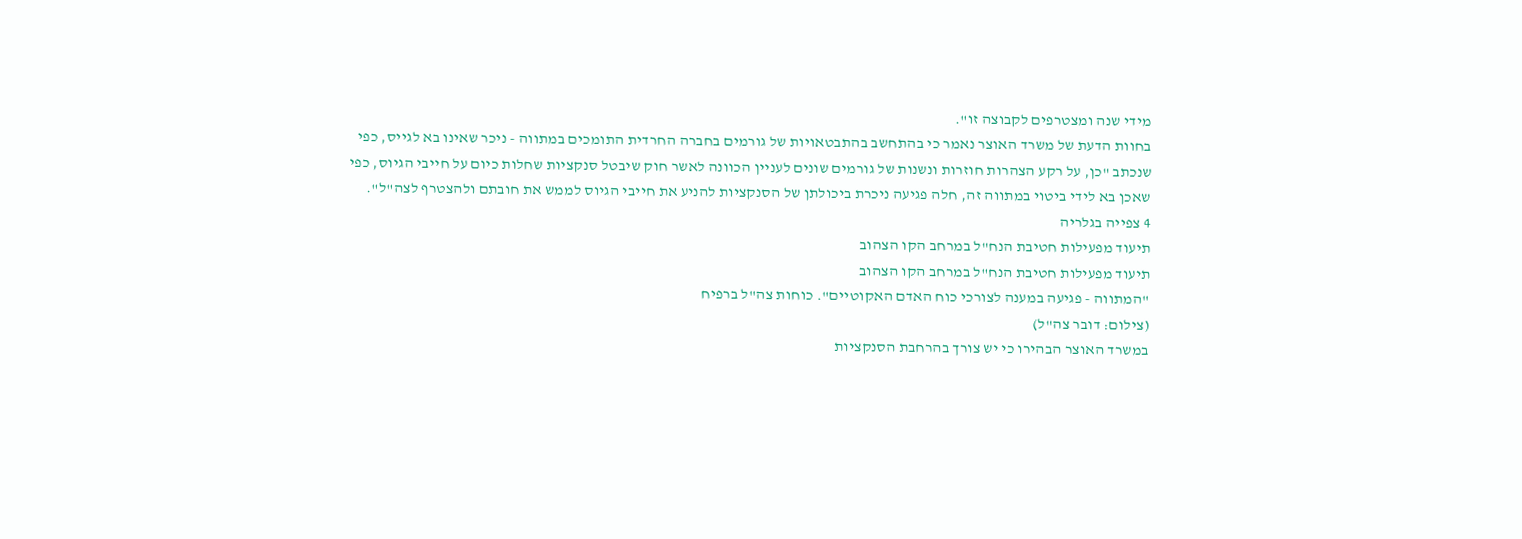מידי שנה ומצטרפים לקבוצה זו".
בחוות הדעת של משרד האוצר נאמר כי בהתחשב בהתבטאויות של גורמים בחברה החרדית התומכים במתווה - ניכר שאינו בא לגייס, כפי שנכתב "כן, על רקע הצהרות חוזרות ונשנות של גורמים שונים לעניין הכוונה לאשר חוק שיבטל סנקציות שחלות כיום על חייבי הגיוס, כפי שאכן בא לידי ביטוי במתווה זה, חלה פגיעה ניכרת ביכולתן של הסנקציות להניע את חייבי הגיוס לממש את חובתם ולהצטרף לצה"ל".
4 צפייה בגלריה
תיעוד מפעילות חטיבת הנח"ל במרחב הקו הצהוב
תיעוד מפעילות חטיבת הנח"ל במרחב הקו הצהוב
"המתווה - פגיעה במענה לצורכי כוח האדם האקוטיים". כוחות צה"ל ברפיח
(צילום: דובר צה"ל)
במשרד האוצר הבהירו כי יש צורך בהרחבת הסנקציות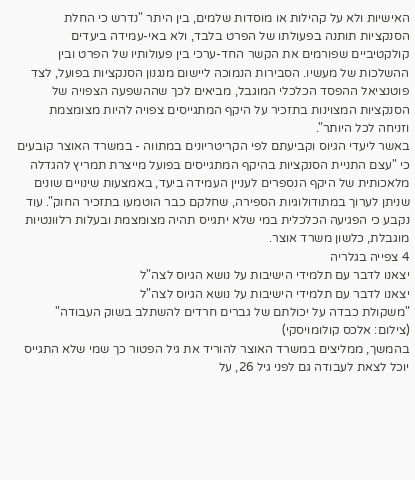האישיות ולא על קהילות או מוסדות שלמים, בין היתר "נדרש כי החלת הסנקציות תותנה בפעולתו של הפרט בלבד, ולא באי-עמידה ביעדים קולקטיביים שפורמים את הקשר החד-ערכי בין פעולותיו של הפרט ובין ההשלכות של מעשיו. הסבירות הנמוכה ליישום מנגנון הסנקציות בפועל, לצד פוטנציאל ההפסד הכלכלי המוגבל, מביאים לכך שההשפעה הצפויה של הסנקציות המצוינות בתזכיר על היקף המתגייסים צפויה להיות מצומצמת וזניחה לכל היותר".
באשר ליעדי הגיוס וקביעתם לפי הקריטריונים במתווה - במשרד האוצר קובעים כי "עצם התניית הסנקציות בהיקף המתגייסים בפועל מייצרת תמריץ להגדלה מלאכותית של היקף הנספרים לעניין העמידה ביעד, באמצעות שינויים שונים שניתן לערוך במתודולוגיות הספירה, שחלקם כבר הוטמעו בתזכיר החוק". עוד נקבע כי הפגיעה הכלכלית במי שלא יתגייס תהיה מצומצמת ובעלות רלוונטיות מוגבלת, כלשון משרד אוצר.
4 צפייה בגלריה
יצאנו לדבר עם תלמידי הישיבות על נושא הגיוס לצה"ל
יצאנו לדבר עם תלמידי הישיבות על נושא הגיוס לצה"ל
"משקולת כבדה על יכולתם של גברים חרדים להשתלב בשוק העבודה"
(צילום: אלכס קולומויסקי)
בהמשך, ממליצים במשרד האוצר להוריד את גיל הפטור כך שמי שלא התגייס יוכל לצאת לעבודה גם לפני גיל 26, על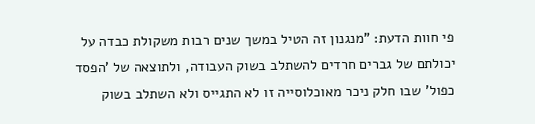פי חוות הדעת: "מנגנון זה הטיל במשך שנים רבות משקולת כבדה על יכולתם של גברים חרדים להשתלב בשוק העבודה, ולתוצאה של 'הפסד כפול' שבו חלק ניכר מאוכלוסייה זו לא התגייס ולא השתלב בשוק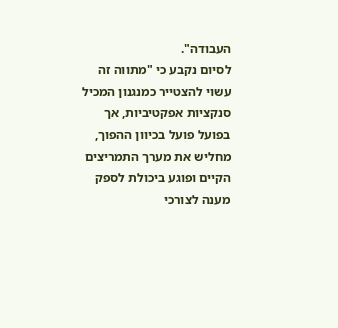העבודה".
לסיום נקבע כי "מתווה זה עשוי להצטייר כמנגנון המכיל סנקציות אפקטיביות, אך בפועל פועל בכיוון ההפוך, מחליש את מערך התמריצים הקיים ופוגע ביכולת לספק מענה לצורכי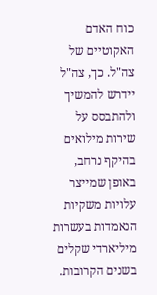כוח האדם האקוטיים של צה"ל. כך, צה"ל יידרש להמשיך ולהתבסס על שירות מילואים בהיקף נרחב, באופן שמייצר עלויות משקיות הנאמדות בעשרות מיליארדי שקלים בשנים הקרובות.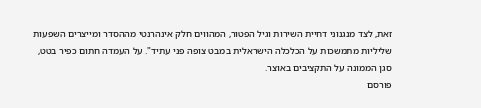זאת, לצד מנגנוני דחיית השירות וגיל הפטור, המהווים חלק אינהרנטי מההסדר ומייצרים השפעות שליליות מתמשכות על הכלכלה הישראלית במבט צופה פני עתיד". על העמדה חתום כפיר בטט, סגן הממונה על התקציבים באוצר.
פורסם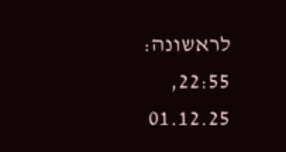לראשונה: 22:55, 01.12.25